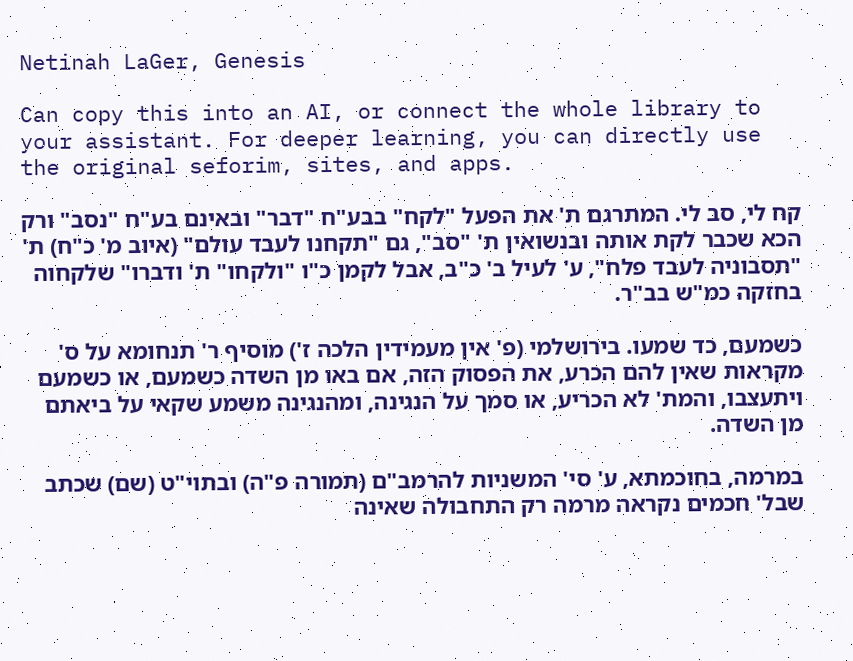Netinah LaGer, Genesis

Can copy this into an AI, or connect the whole library to your assistant. For deeper learning, you can directly use the original seforim, sites, and apps.

קח לי, סב לי. המתרגם ת' את הפעל "לקח" בבע"ח "דבר" ובאינם בע"ח "נסב" ורק הכא שכבר לקת אותה ובנשואין ת' "סב", גם "תקחנו לעבד עולם" (איוב מ' כ"ח) ת' "תסבוניה לעבד פלח", ע' לעיל ב' כ"ב, אבל לקמן כ"ו "ולקחו" ת' ודברו" שלקחוה בחזקה כמ"ש בב"ר.

כשמעם, כד שמעו. בירושלמי (פ' אין מעמידין הלכה ז') מוסיף ר' תנחומא על ס' מקראות שאין להם הכרע, את הפסוק הזה, אם באו מן השדה כשמעם, או כשמעם ויתעצבו, והמת' לא הכריע, או סמך על הנגינה, ומהנגינה משמע שקאי על ביאתם מן השדה.

במרמה, בחוכמתא, ע' סי' המשניות להרמב"ם (תמורה פ"ה) ובתוי"ט (שם) שכתב שבל' חכמים נקראה מרמה רק התחבולה שאינה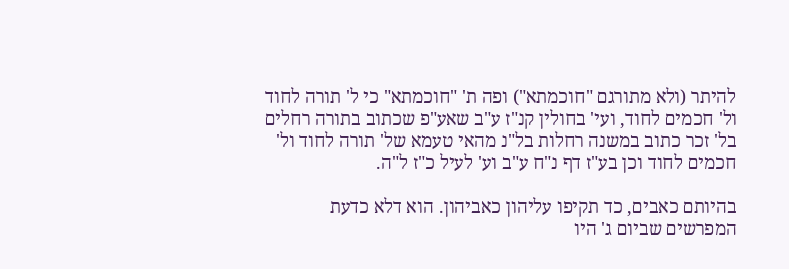להיתר (ולא מתורגם "חוכמתא") ופה ת' "חוכמתא" כי ל' תורה לחוד ול' חכמים לחוד, ועי' בחולין קנ"ז ע"ב שאע"פ שכתוב בתורה רחלים בל' זכר כתוב במשנה רחלות בל"נ מהאי טעמא של' תורה לחוד ול' חכמים לחוד וכן בע"ז דף נ"ח ע"ב וע' לעיל כ"ז ל"ה.

בהיותם כאבים, כד תקיפו עליהון כאביהון. הוא דלא כדעת המפרשים שביום ג' היו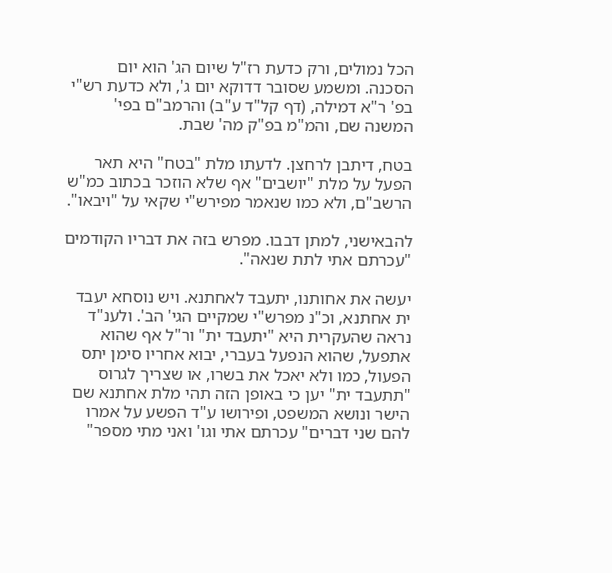הכל נמולים, ורק כדעת רז"ל שיום הג' הוא יום הסכנה. ומשמע שסובר דדוקא יום ג', ולא כדעת רש"י בפ' ר"א דמילה, (דף קל"ד ע"ב) והרמב"ם בפי' המשנה שם, והמ"מ בפ"ק מה' שבת.

בטח, דיתבן לרחצן. לדעתו מלת "בטח" היא תאר הפעל על מלת "יושבים" אף שלא הוזכר בכתוב כמ"ש הרשב"ם, ולא כמו שנאמר מפירש"י שקאי על "ויבאו".

להבאישני, למתן דבבו. מפרש בזה את דבריו הקודמים "עכרתם אתי לתת שנאה".

יעשה את אחותנו, יתעבד לאחתנא. ויש נוסחא יעבד ית אחתנא, וכ"נ מפרש"י שמקיים הגי' הב'. ולענ"ד נראה שהעקרית היא "יתעבד ית" ור"ל אף שהוא אתפעל, שהוא הנפעל בעברי, יבוא אחריו סימן יתס הפעול, כמו ולא יאכל את בשרו, או שצריך לגרוס "תתעבד ית" יען כי באופן הזה תהי מלת אחתנא שם הישר ונושא המשפט, ופירושו ע"ד הפשע על אמרו להם שני דברים" עכרתם אתי וגו' ואני מתי מספר"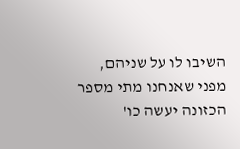השיבו לו על שניהם, מפני שאנחנו מתי מספר הכזונה יעשה כו'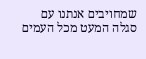שמחויבים אנתנו עם סגלה המעט מכל העמים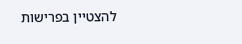להצטיין בפרישות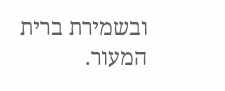ובשמירת ברית המעור.